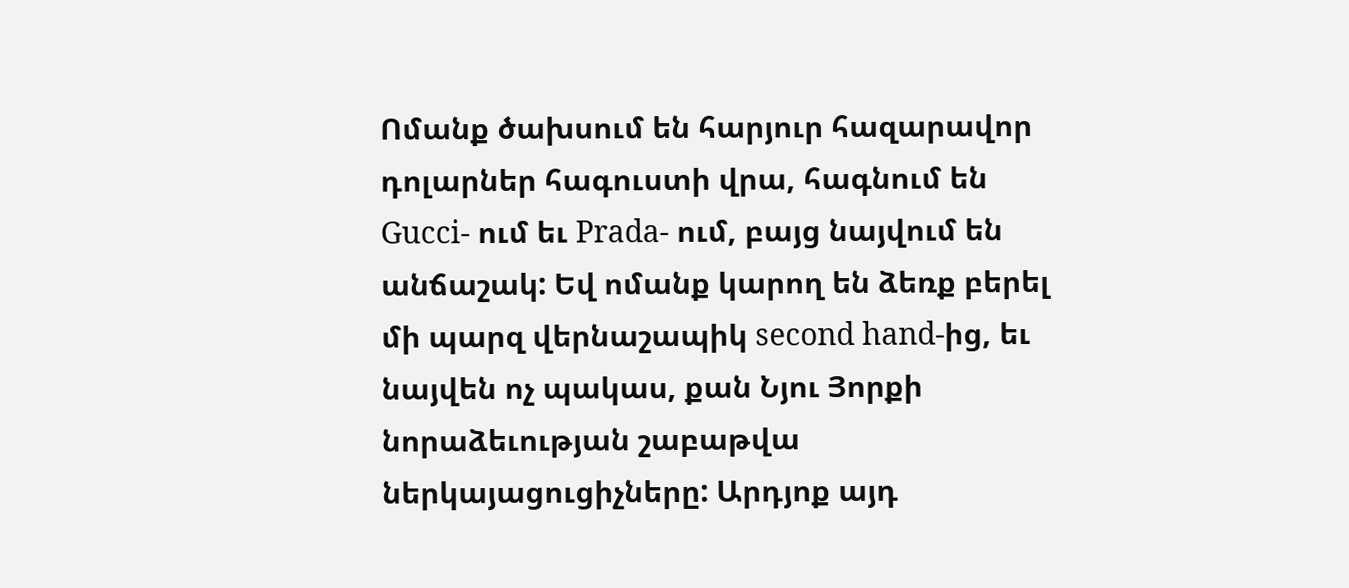Ոմանք ծախսում են հարյուր հազարավոր դոլարներ հագուստի վրա, հագնում են Gucci- ում եւ Prada- ում, բայց նայվում են անճաշակ: Եվ ոմանք կարող են ձեռք բերել մի պարզ վերնաշապիկ second hand-ից, եւ նայվեն ոչ պակաս, քան Նյու Յորքի նորաձեւության շաբաթվա ներկայացուցիչները: Արդյոք այդ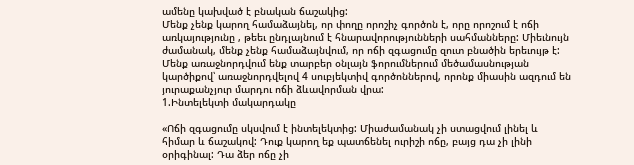ամենը կախված է բնական ճաշակից:
Մենք չենք կարող համաձայնել, որ փողը որոշիչ գործոն է, որը որոշում է ոճի առկայությունը , թեեւ ընդլայնում է հնարավորությունների սահմանները: Միեւնույն ժամանակ, մենք չենք համաձայնվում, որ ոճի զգացումը զուտ բնածին երեւույթ է: Մենք առաջնորդվում ենք տարբեր օնլայն ֆորումներում մեծամասնության կարծիքով՝ առաջնորդվելով 4 սուբյեկտիվ գործոններով, որոնք միասին ազդում են յուրաքանչյուր մարդու ոճի ձևավորման վրա:
1.Ինտելեկտի մակարդակը

«Ոճի զգացումը սկսվում է ինտելեկտից: Միաժամանակ չի ստացվում լինել և հիմար և ճաշակով: Դուք կարող եք պատճենել ուրիշի ոճը, բայց դա չի լինի օրիգինալ: Դա ձեր ոճը չի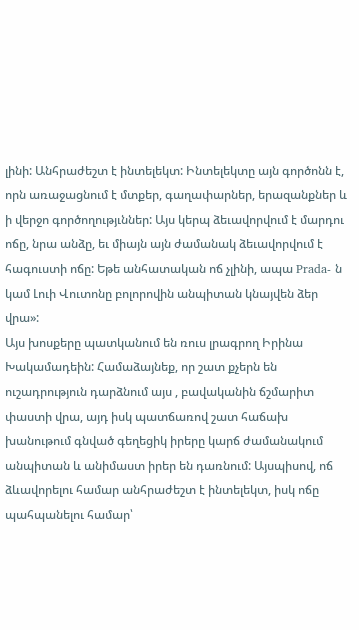լինի: Անհրաժեշտ է ինտելեկտ: Ինտելեկտը այն գործոնն է, որն առաջացնում է մտքեր, գաղափարներ, երազանքներ և ի վերջո գործողությւններ: Այս կերպ ձեւավորվում է մարդու ոճը, նրա անձը, եւ միայն այն ժամանակ ձեւավորվում է հագուստի ոճը: Եթե անհատական ոճ չլինի, ապա Prada- ն կամ Լուի Վուտոնը բոլորովին անպիտան կնայվեն ձեր վրա»:
Այս խոսքերը պատկանում են ռուս լրագրող Իրինա Խակամադեին: Համաձայնեք, որ շատ քչերն են ուշադրություն դարձնում այս , բավականին ճշմարիտ փաստի վրա, այդ իսկ պատճառով շատ հաճախ խանութում գնված գեղեցիկ իրերը կարճ ժամանակում անպիտան և անիմաստ իրեր են դառնում: Այսպիսով, ոճ ձևավորելու համար անհրաժեշտ է ինտելեկտ, իսկ ոճը պահպանելու համար՝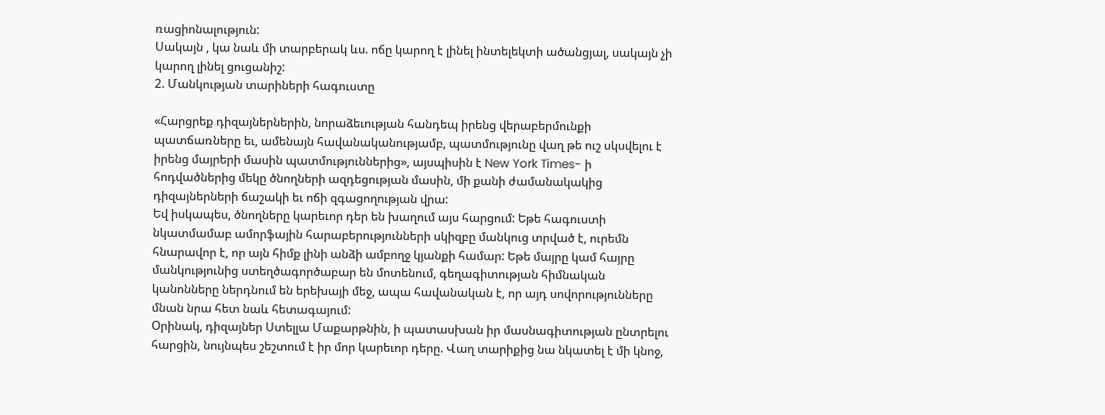ռացիոնալություն:
Սակայն , կա նաև մի տարբերակ ևս. ոճը կարող է լինել ինտելեկտի ածանցյալ, սակայն չի կարող լինել ցուցանիշ:
2. Մանկության տարիների հագուստը

«Հարցրեք դիզայներներին, նորաձեւության հանդեպ իրենց վերաբերմունքի պատճառները եւ, ամենայն հավանականությամբ, պատմությունը վաղ թե ուշ սկսվելու է իրենց մայրերի մասին պատմություններից», այսպիսին է New York Times- ի հոդվածներից մեկը ծնողների ազդեցության մասին, մի քանի ժամանակակից դիզայներների ճաշակի եւ ոճի զգացողության վրա:
Եվ իսկապես, ծնողները կարեւոր դեր են խաղում այս հարցում: Եթե հագուստի նկատմամաբ ամորֆային հարաբերությունների սկիզբը մանկուց տրված է, ուրեմն հնարավոր է, որ այն հիմք լինի անձի ամբողջ կյանքի համար: Եթե մայրը կամ հայրը մանկությունից ստեղծագործաբար են մոտենում, գեղագիտության հիմնական կանոնները ներդնում են երեխայի մեջ, ապա հավանական է, որ այդ սովորությունները մնան նրա հետ նաև հետագայում:
Օրինակ, դիզայներ Ստելլա Մաքարթնին, ի պատասխան իր մասնագիտության ընտրելու հարցին, նույնպես շեշտում է իր մոր կարեւոր դերը. Վաղ տարիքից նա նկատել է մի կնոջ,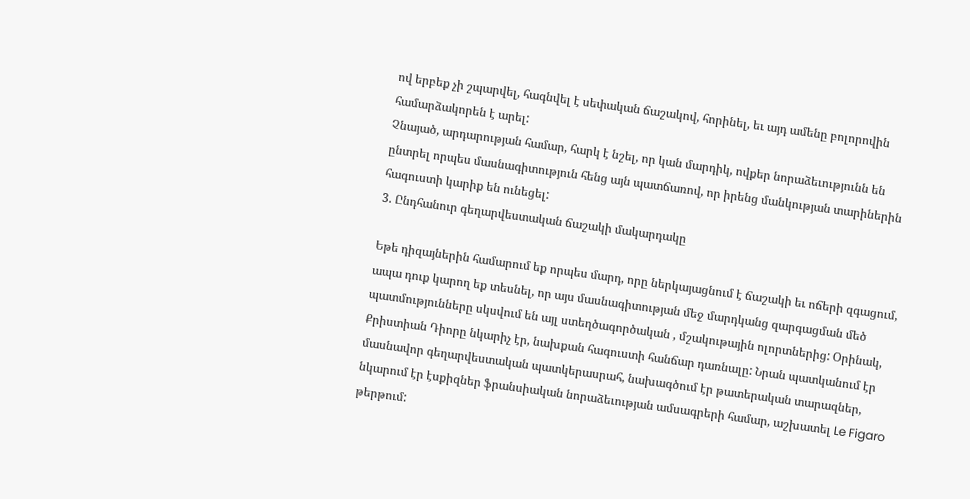ով երբեք չի շպարվել, հագնվել է սեփական ճաշակով, հորինել, եւ այդ ամենը բոլորովին համարձակորեն է արել:
Չնայած, արդարության համար, հարկ է նշել, որ կան մարդիկ, ովքեր նորաձեւությունն են ընտրել որպես մասնագիտություն հենց այն պատճառով, որ իրենց մանկության տարիներին հագուստի կարիք են ունեցել:
3. Ընդհանուր գեղարվեստական ճաշակի մակարդակը

Եթե դիզայներին համարում եք որպես մարդ, որը ներկայացնում է ճաշակի եւ ոճերի զգացում, ապա դուք կարող եք տեսնել, որ այս մասնագիտության մեջ մարդկանց զարգացման մեծ պատմությունները սկսվում են այլ ստեղծագործական , մշակութային ոլորտներից: Օրինակ, Քրիստիան Դիորը նկարիչ էր, նախքան հագուստի հանճար դառնալը: Նրան պատկանում էր մասնավոր գեղարվեստական պատկերասրահ, նախագծում էր թատերական տարազներ, նկարում էր էսքիզներ ֆրանսիական նորաձեւության ամսագրերի համար, աշխատել Le Figaro թերթում: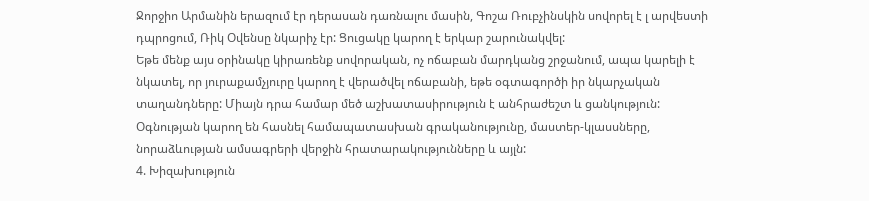Ջորջիո Արմանին երազում էր դերասան դառնալու մասին, Գոշա Ռուբչինսկին սովորել է լ արվեստի դպրոցում, Ռիկ Օվենսը նկարիչ էր: Ցուցակը կարող է երկար շարունակվել:
Եթե մենք այս օրինակը կիրառենք սովորական, ոչ ոճաբան մարդկանց շրջանում, ապա կարելի է նկատել, որ յուրաքամչյուրը կարող է վերածվել ոճաբանի, եթե օգտագործի իր նկարչական տաղանդները: Միայն դրա համար մեծ աշխատասիրություն է անհրաժեշտ և ցանկություն: Օգնության կարող են հասնել համապատասխան գրականությունը, մաստեր-կլասսները, նորաձևության ամսագրերի վերջին հրատարակությունները և այլն:
4. Խիզախություն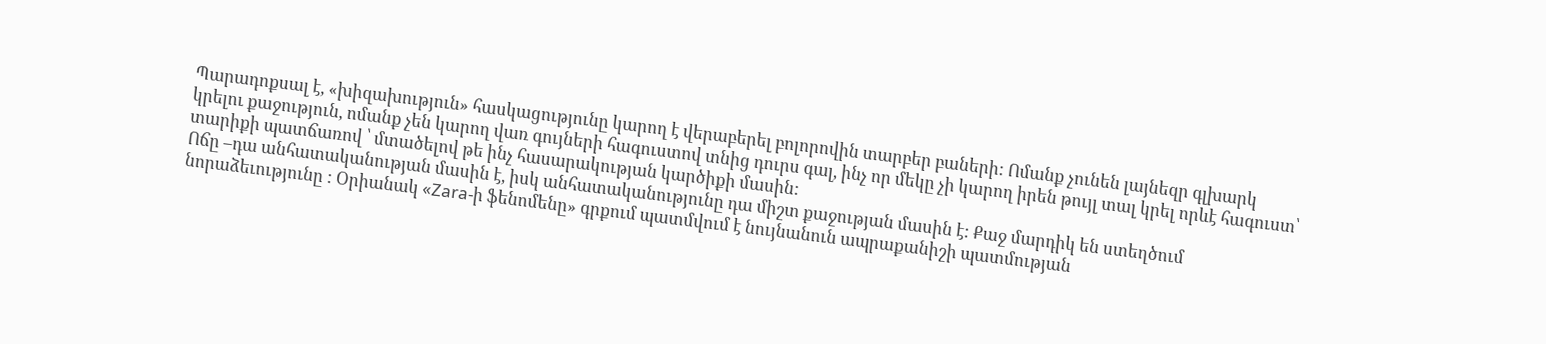Պարադոքսալ է, «խիզախություն» հասկացությունը կարող է վերաբերել բոլորովին տարբեր բաների: Ոմանք չունեն լայնեզր գլխարկ կրելու քաջություն, ոմանք չեն կարող վառ գույների հագուստով տնից դուրս գալ, ինչ որ մեկը չի կարող իրեն թույլ տալ կրել որևէ հագուստ՝ տարիքի պատճառով ՝ մտածելով թե ինչ հասարակության կարծիքի մասին:
Ոճը –դա անհատականության մասին է, իսկ անհատականությունը դա միշտ քաջության մասին է: Քաջ մարդիկ են ստեղծում նորաձեւությունը : Օրիանակ «Zara-ի ֆենոմենը» գրքում պատմվում է նույնանուն ապրաքանիշի պատմության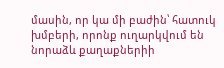մասին, որ կա մի բաժին՝ հատուկ խմբերի, որոնք ուղարկվում են նորաձև քաղաքներիի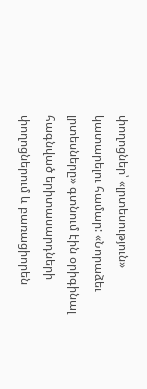փողոցներ՝ «լրտեսություն» կատարելու համար: «Նորաձեւ լրտեսները» գտնում էին օրիգինալ հագնված երիտասարդների փողոցներում և բառացիորեն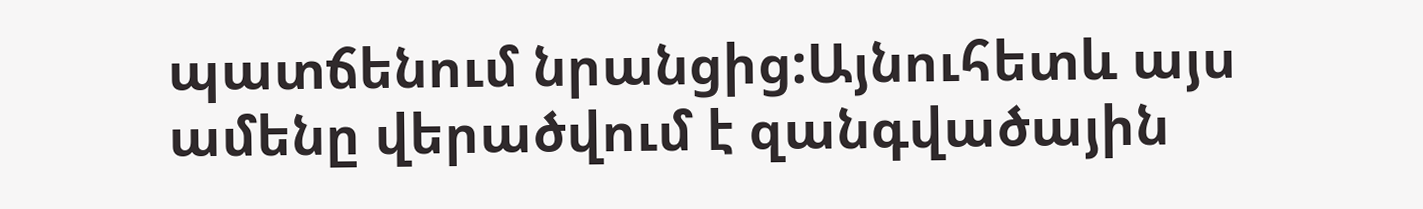պատճենում նրանցից:Այնուհետև այս ամենը վերածվում է զանգվածային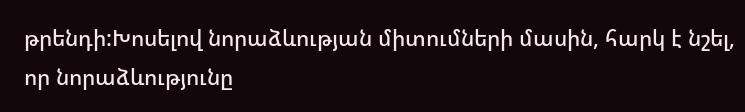թրենդի:Խոսելով նորաձևության միտումների մասին, հարկ է նշել, որ նորաձևությունը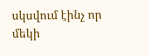սկսվում էինչ որ մեկի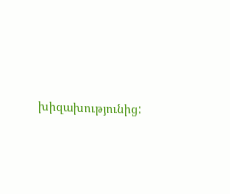խիզախությունից: